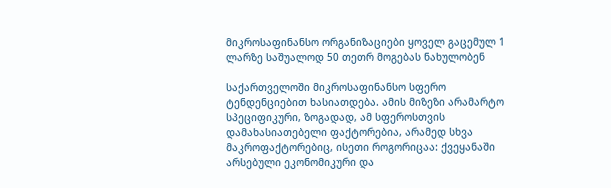მიკროსაფინანსო ორგანიზაციები ყოველ გაცემულ 1 ლარზე საშუალოდ 50 თეთრ მოგებას ნახულობენ

საქართველოში მიკროსაფინანსო სფერო ტენდენციებით ხასიათდება. ამის მიზეზი არამარტო სპეციფიკური, ზოგადად, ამ სფეროსთვის დამახასიათებელი ფაქტორებია, არამედ სხვა მაკროფაქტორებიც, ისეთი როგორიცაა: ქვეყანაში არსებული ეკონომიკური და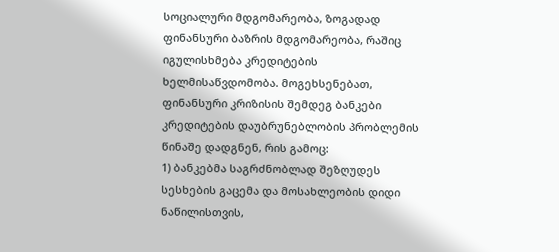სოციალური მდგომარეობა, ზოგადად ფინანსური ბაზრის მდგომარეობა, რაშიც იგულისხმება კრედიტების ხელმისაწვდომობა. მოგეხსენებათ, ფინანსური კრიზისის შემდეგ ბანკები კრედიტების დაუბრუნებლობის პრობლემის წინაშე დადგნენ, რის გამოც:
1) ბანკებმა საგრძნობლად შეზღუდეს სესხების გაცემა და მოსახლეობის დიდი ნაწილისთვის,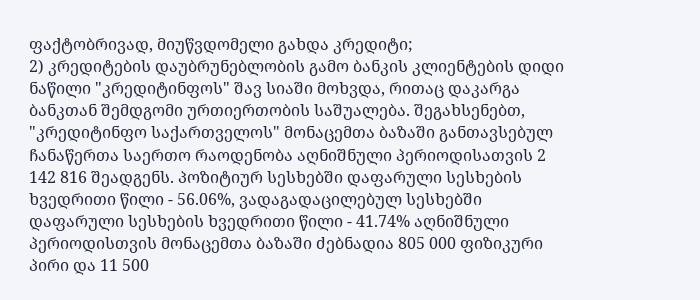ფაქტობრივად, მიუწვდომელი გახდა კრედიტი;
2) კრედიტების დაუბრუნებლობის გამო ბანკის კლიენტების დიდი ნაწილი "კრედიტინფოს" შავ სიაში მოხვდა, რითაც დაკარგა ბანკთან შემდგომი ურთიერთობის საშუალება. შეგახსენებთ, "კრედიტინფო საქართველოს" მონაცემთა ბაზაში განთავსებულ ჩანაწერთა საერთო რაოდენობა აღნიშნული პერიოდისათვის 2 142 816 შეადგენს. პოზიტიურ სესხებში დაფარული სესხების ხვედრითი წილი - 56.06%, ვადაგადაცილებულ სესხებში დაფარული სესხების ხვედრითი წილი - 41.74% აღნიშნული პერიოდისთვის მონაცემთა ბაზაში ძებნადია 805 000 ფიზიკური პირი და 11 500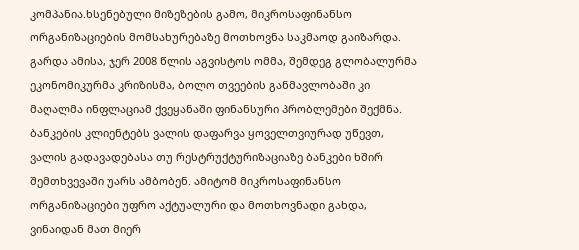კომპანია.ხსენებული მიზეზების გამო, მიკროსაფინანსო ორგანიზაციების მომსახურებაზე მოთხოვნა საკმაოდ გაიზარდა. გარდა ამისა, ჯერ 2008 წლის აგვისტოს ომმა, შემდეგ გლობალურმა ეკონომიკურმა კრიზისმა, ბოლო თვეების განმავლობაში კი მაღალმა ინფლაციამ ქვეყანაში ფინანსური პრობლემები შექმნა. ბანკების კლიენტებს ვალის დაფარვა ყოველთვიურად უწევთ, ვალის გადავადებასა თუ რესტრუქტურიზაციაზე ბანკები ხშირ შემთხვევაში უარს ამბობენ. ამიტომ მიკროსაფინანსო ორგანიზაციები უფრო აქტუალური და მოთხოვნადი გახდა, ვინაიდან მათ მიერ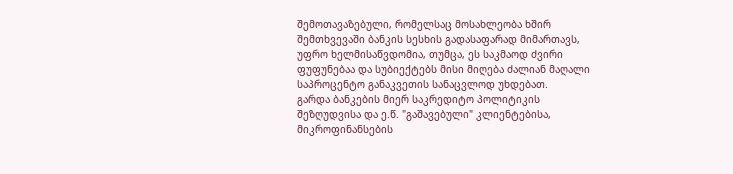შემოთავაზებული, რომელსაც მოსახლეობა ხშირ შემთხვევაში ბანკის სესხის გადასაფარად მიმართავს, უფრო ხელმისაწვდომია, თუმცა, ეს საკმაოდ ძვირი ფუფუნებაა და სუბიექტებს მისი მიღება ძალიან მაღალი საპროცენტო განაკვეთის სანაცვლოდ უხდებათ.
გარდა ბანკების მიერ საკრედიტო პოლიტიკის შეზღუდვისა და ე.წ. "გაშავებული" კლიენტებისა, მიკროფინანსების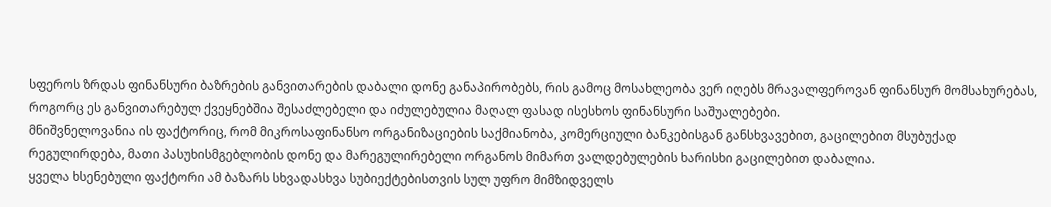სფეროს ზრდას ფინანსური ბაზრების განვითარების დაბალი დონე განაპირობებს, რის გამოც მოსახლეობა ვერ იღებს მრავალფეროვან ფინანსურ მომსახურებას, როგორც ეს განვითარებულ ქვეყნებშია შესაძლებელი და იძულებულია მაღალ ფასად ისესხოს ფინანსური საშუალებები.
მნიშვნელოვანია ის ფაქტორიც, რომ მიკროსაფინანსო ორგანიზაციების საქმიანობა, კომერციული ბანკებისგან განსხვავებით, გაცილებით მსუბუქად რეგულირდება, მათი პასუხისმგებლობის დონე და მარეგულირებელი ორგანოს მიმართ ვალდებულების ხარისხი გაცილებით დაბალია.
ყველა ხსენებული ფაქტორი ამ ბაზარს სხვადასხვა სუბიექტებისთვის სულ უფრო მიმზიდველს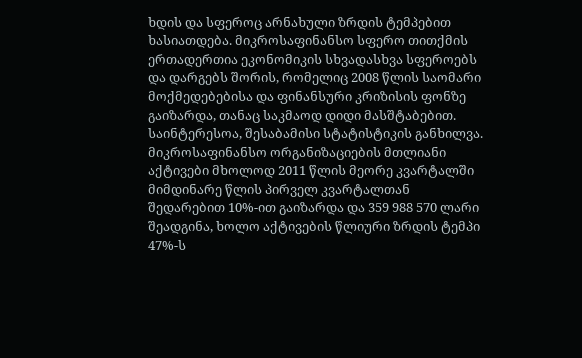ხდის და სფეროც არნახული ზრდის ტემპებით ხასიათდება. მიკროსაფინანსო სფერო თითქმის ერთადერთია ეკონომიკის სხვადასხვა სფეროებს და დარგებს შორის, რომელიც 2008 წლის საომარი მოქმედებებისა და ფინანსური კრიზისის ფონზე გაიზარდა, თანაც საკმაოდ დიდი მასშტაბებით.
საინტერესოა, შესაბამისი სტატისტიკის განხილვა. მიკროსაფინანსო ორგანიზაციების მთლიანი აქტივები მხოლოდ 2011 წლის მეორე კვარტალში მიმდინარე წლის პირველ კვარტალთან შედარებით 10%-ით გაიზარდა და 359 988 570 ლარი შეადგინა, ხოლო აქტივების წლიური ზრდის ტემპი 47%-ს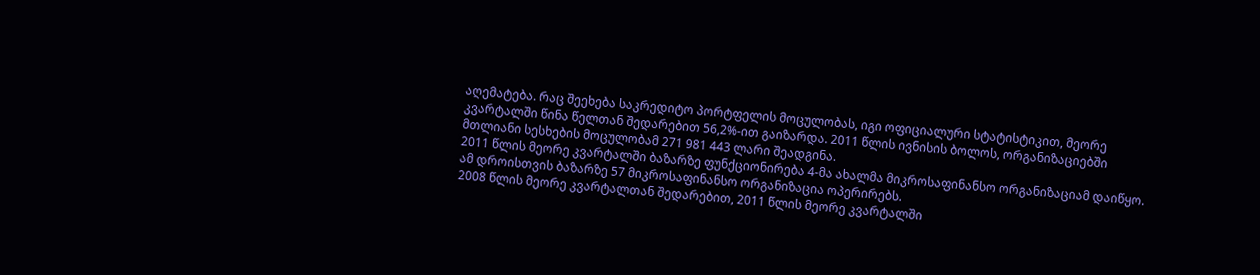აღემატება. რაც შეეხება საკრედიტო პორტფელის მოცულობას, იგი ოფიციალური სტატისტიკით, მეორე კვარტალში წინა წელთან შედარებით 56,2%-ით გაიზარდა. 2011 წლის ივნისის ბოლოს, ორგანიზაციებში მთლიანი სესხების მოცულობამ 271 981 443 ლარი შეადგინა.
2011 წლის მეორე კვარტალში ბაზარზე ფუნქციონირება 4-მა ახალმა მიკროსაფინანსო ორგანიზაციამ დაიწყო. ამ დროისთვის ბაზარზე 57 მიკროსაფინანსო ორგანიზაცია ოპერირებს.
2008 წლის მეორე კვარტალთან შედარებით, 2011 წლის მეორე კვარტალში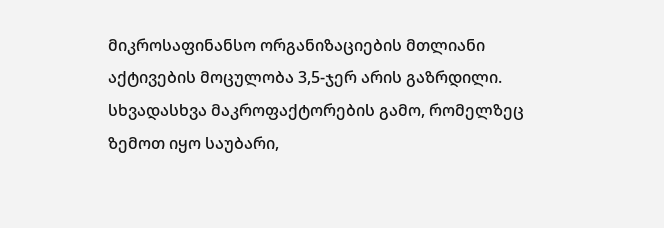მიკროსაფინანსო ორგანიზაციების მთლიანი აქტივების მოცულობა 3,5-ჯერ არის გაზრდილი.
სხვადასხვა მაკროფაქტორების გამო, რომელზეც ზემოთ იყო საუბარი,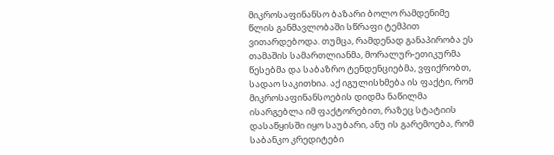მიკროსაფინანსო ბაზარი ბოლო რამდენიმე წლის განმავლობაში სწრაფი ტემპით ვითარდებოდა. თუმცა, რამდენად განაპირობა ეს თამაშის სამართლიანმა, მორალურ-ეთიკურმა წესებმა და საბაზრო ტენდენციებმა, ვფიქრობთ, სადაო საკითხია. აქ იგულისხმება ის ფაქტი, რომ მიკროსაფინანსოების დიდმა ნაწილმა ისარგებლა იმ ფაქტორებით, რაზეც სტატიის დასაწყისში იყო საუბარი, ანუ ის გარემოება, რომ საბანკო კრედიტები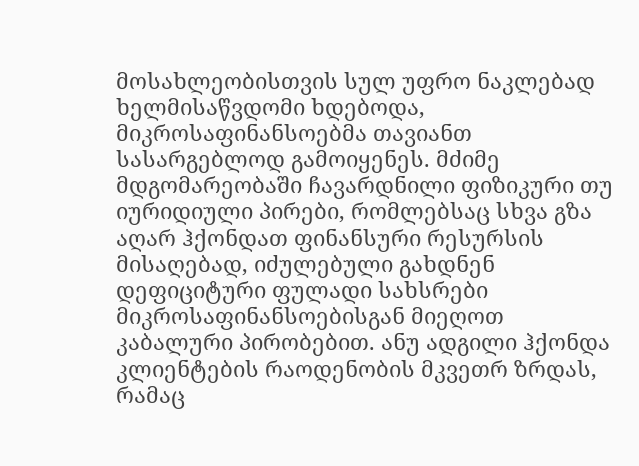მოსახლეობისთვის სულ უფრო ნაკლებად ხელმისაწვდომი ხდებოდა, მიკროსაფინანსოებმა თავიანთ სასარგებლოდ გამოიყენეს. მძიმე მდგომარეობაში ჩავარდნილი ფიზიკური თუ იურიდიული პირები, რომლებსაც სხვა გზა აღარ ჰქონდათ ფინანსური რესურსის მისაღებად, იძულებული გახდნენ დეფიციტური ფულადი სახსრები მიკროსაფინანსოებისგან მიეღოთ კაბალური პირობებით. ანუ ადგილი ჰქონდა კლიენტების რაოდენობის მკვეთრ ზრდას, რამაც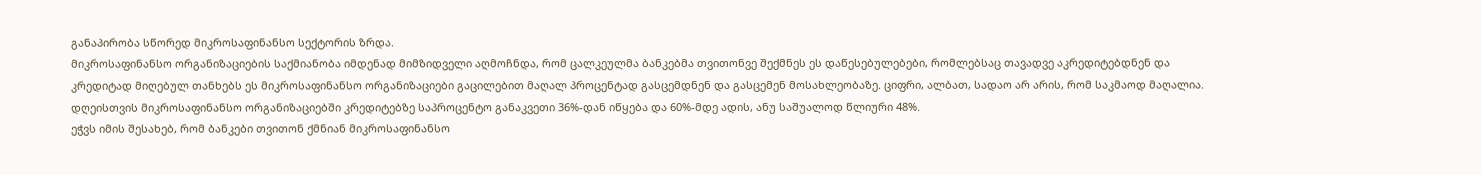განაპირობა სწორედ მიკროსაფინანსო სექტორის ზრდა.
მიკროსაფინანსო ორგანიზაციების საქმიანობა იმდენად მიმზიდველი აღმოჩნდა, რომ ცალკეულმა ბანკებმა თვითონვე შექმნეს ეს დაწესებულებები, რომლებსაც თავადვე აკრედიტებდნენ და კრედიტად მიღებულ თანხებს ეს მიკროსაფინანსო ორგანიზაციები გაცილებით მაღალ პროცენტად გასცემდნენ და გასცემენ მოსახლეობაზე. ციფრი, ალბათ, სადაო არ არის, რომ საკმაოდ მაღალია. დღეისთვის მიკროსაფინანსო ორგანიზაციებში კრედიტებზე საპროცენტო განაკვეთი 36%-დან იწყება და 60%-მდე ადის, ანუ საშუალოდ წლიური 48%.
ეჭვს იმის შესახებ, რომ ბანკები თვითონ ქმნიან მიკროსაფინანსო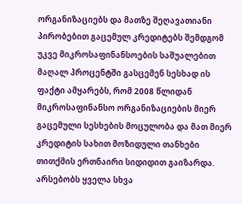ორგანიზაციებს და მათზე შეღავათიანი პირობებით გაცემულ კრედიტებს შემდგომ უკვე მიკროსაფინანსოების საშუალებით მაღალ პროცენტში გასცემენ სესხად ის ფაქტი ამყარებს, რომ 2008 წლიდან მიკროსაფინანსო ორგანიზაციების მიერ გაცემული სესხების მოცულობა და მათ მიერ კრედიტის სახით მოზიდული თანხები თითქმის ერთნაირი სიდიდით გაიზარდა. არსებობს ყველა სხვა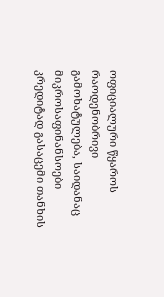ოფიციალური წყაროს რაოდენობრივი გამოხატულება, საიდანაც მიკროსაფინანსოები კრედიტად გასაცემი თანხის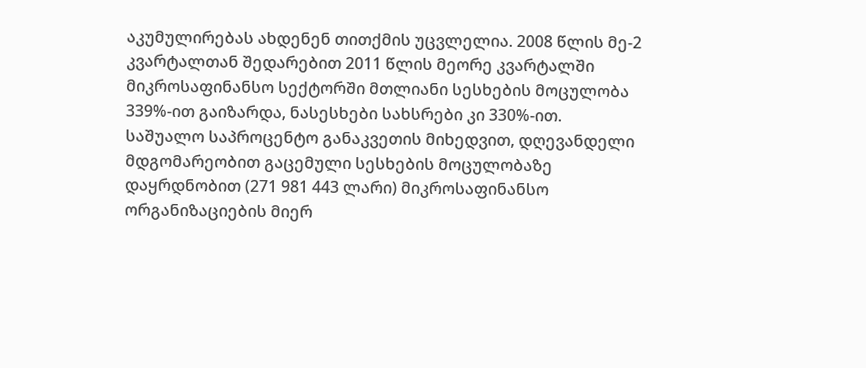აკუმულირებას ახდენენ თითქმის უცვლელია. 2008 წლის მე-2 კვარტალთან შედარებით 2011 წლის მეორე კვარტალში მიკროსაფინანსო სექტორში მთლიანი სესხების მოცულობა 339%-ით გაიზარდა, ნასესხები სახსრები კი 330%-ით.
საშუალო საპროცენტო განაკვეთის მიხედვით, დღევანდელი მდგომარეობით გაცემული სესხების მოცულობაზე დაყრდნობით (271 981 443 ლარი) მიკროსაფინანსო ორგანიზაციების მიერ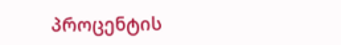პროცენტის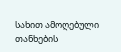სახით ამოღებული თანხების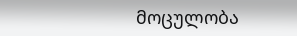მოცულობა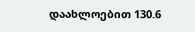დაახლოებით 130.6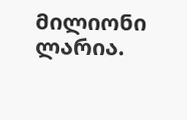მილიონი ლარია.